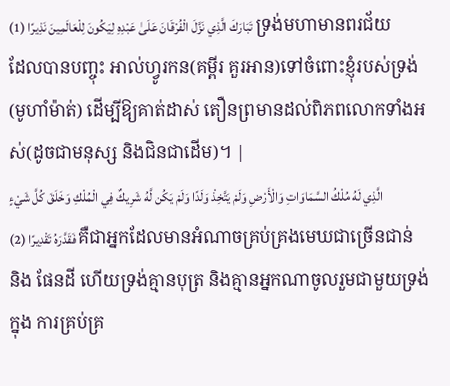تَبَارَكَ الَّذِي نَزَّلَ الْفُرْقَانَ عَلَىٰ عَبْدِهِ لِيَكُونَ لِلْعَالَمِينَ نَذِيرًا (1) ទ្រង់មហាមានពរជ័យដែលបានបញ្ចុះ អាល់ហ្វូរកន(គម្ពីរ គួរអាន)ទៅចំពោះខ្ញុំរបស់ទ្រង់(មូហាំម៉ាត់) ដើម្បីឱ្យគាត់ដាស់ តឿនព្រមានដល់ពិភពលោកទាំងអស់(ដូចជាមនុស្ស និងជិនជាដើម)។ |
الَّذِي لَهُ مُلْكُ السَّمَاوَاتِ وَالْأَرْضِ وَلَمْ يَتَّخِذْ وَلَدًا وَلَمْ يَكُن لَّهُ شَرِيكٌ فِي الْمُلْكِ وَخَلَقَ كُلَّ شَيْءٍ فَقَدَّرَهُ تَقْدِيرًا (2) គឺជាអ្នកដែលមានអំណាចគ្រប់គ្រងមេឃជាច្រើនជាន់ និង ផែនដី ហើយទ្រង់គ្មានបុត្រ និងគ្មានអ្នកណាចូលរួមជាមួយទ្រង់ក្នុង ការគ្រប់គ្រ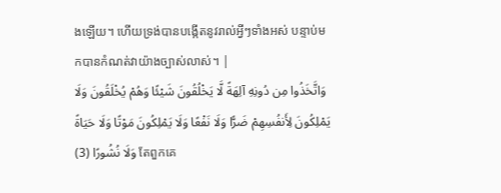ងឡើយ។ ហើយទ្រង់បានបង្កើតនូវរាល់អ្វីៗទាំងអស់ បន្ទាប់មកបានកំណត់វាយ៉ាងច្បាស់លាស់។ |
وَاتَّخَذُوا مِن دُونِهِ آلِهَةً لَّا يَخْلُقُونَ شَيْئًا وَهُمْ يُخْلَقُونَ وَلَا يَمْلِكُونَ لِأَنفُسِهِمْ ضَرًّا وَلَا نَفْعًا وَلَا يَمْلِكُونَ مَوْتًا وَلَا حَيَاةً وَلَا نُشُورًا (3) តែពួកគេ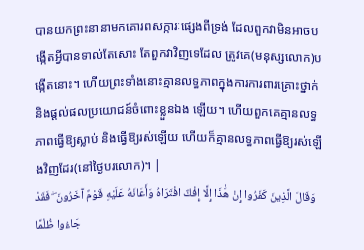បានយកព្រះនានាមកគោរពសក្ការៈផេ្សងពីទ្រង់ ដែលពួកវាមិនអាចបង្កើតអ្វីបានទាល់តែសោះ តែពួកវាវិញទេដែល ត្រូវគេ(មនុស្សលោក)បង្កើតនោះ។ ហើយព្រះទាំងនោះគ្មានលទ្ធភាពក្នុងការការពារគ្រោះថ្នាក់ និងផ្ដល់ផលប្រយោជន៍ចំពោះខ្លួនឯង ឡើយ។ ហើយពួកគេគ្មានលទ្ធភាពធ្វើឱ្យស្លាប់ និងធ្វើឱ្យរស់ឡើយ ហើយក៏គ្មានលទ្ធភាពធើ្វឱ្យរស់ឡើងវិញដែរ(នៅថ្ងៃបរលោក)។ |
وَقَالَ الَّذِينَ كَفَرُوا إِنْ هَٰذَا إِلَّا إِفْكٌ افْتَرَاهُ وَأَعَانَهُ عَلَيْهِ قَوْمٌ آخَرُونَ ۖ فَقَدْ جَاءُوا ظُلْمًا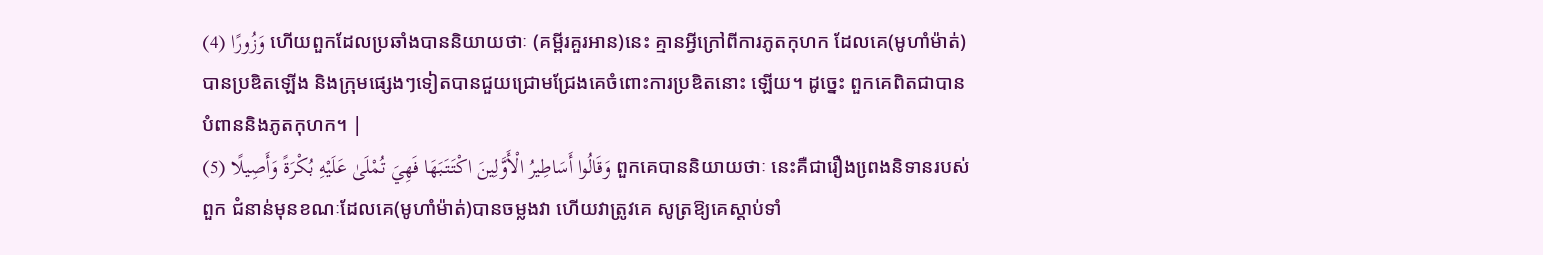وَزُورًا (4) ហើយពួកដែលប្រឆាំងបាននិយាយថាៈ (គម្ពីរគួរអាន)នេះ គ្មានអ្វីក្រៅពីការភូតកុហក ដែលគេ(មូហាំម៉ាត់)បានប្រឌិតឡើង និងក្រុមផេ្សងៗទៀតបានជួយជ្រោមជ្រែងគេចំពោះការប្រឌិតនោះ ឡើយ។ ដូចេ្នះ ពួកគេពិតជាបានបំពាននិងភូតកុហក។ |
وَقَالُوا أَسَاطِيرُ الْأَوَّلِينَ اكْتَتَبَهَا فَهِيَ تُمْلَىٰ عَلَيْهِ بُكْرَةً وَأَصِيلًا (5) ពួកគេបាននិយាយថាៈ នេះគឺជារឿងពេ្រងនិទានរបស់ពួក ជំនាន់មុនខណៈដែលគេ(មូហាំម៉ាត់)បានចម្លងវា ហើយវាត្រូវគេ សូត្រឱ្យគេស្ដាប់ទាំ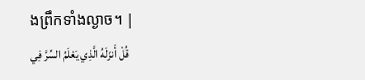ងព្រឹកទាំងល្ងាច។ |
قُلْ أَنزَلَهُ الَّذِي يَعْلَمُ السِّرَّ فِي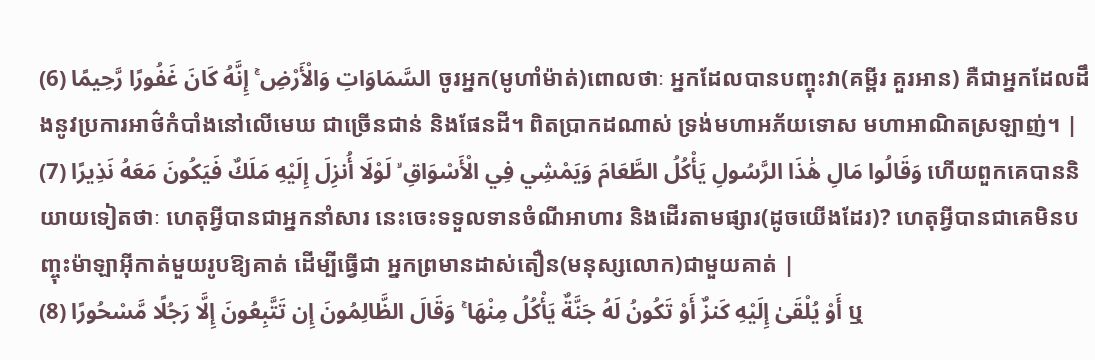السَّمَاوَاتِ وَالْأَرْضِ ۚ إِنَّهُ كَانَ غَفُورًا رَّحِيمًا (6) ចូរអ្នក(មូហាំម៉ាត់)ពោលថាៈ អ្នកដែលបានបញ្ចុះវា(គម្ពីរ គួរអាន) គឺជាអ្នកដែលដឹងនូវប្រការអាថ៌កំបាំងនៅលើមេឃ ជាច្រើនជាន់ និងផែនដី។ ពិតប្រាកដណាស់ ទ្រង់មហាអភ័យទោស មហាអាណិតស្រឡាញ់។ |
وَقَالُوا مَالِ هَٰذَا الرَّسُولِ يَأْكُلُ الطَّعَامَ وَيَمْشِي فِي الْأَسْوَاقِ ۙ لَوْلَا أُنزِلَ إِلَيْهِ مَلَكٌ فَيَكُونَ مَعَهُ نَذِيرًا (7) ហើយពួកគេបាននិយាយទៀតថាៈ ហេតុអ្វីបានជាអ្នកនាំសារ នេះចេះទទួលទានចំណីអាហារ និងដើរតាមផ្សារ(ដូចយើងដែរ)? ហេតុអ្វីបានជាគេមិនបញ្ចុះម៉ាឡាអ៊ីកាត់មួយរូបឱ្យគាត់ ដើម្បីធ្វើជា អ្នកព្រមានដាស់តឿន(មនុស្សលោក)ជាមួយគាត់ |
أَوْ يُلْقَىٰ إِلَيْهِ كَنزٌ أَوْ تَكُونُ لَهُ جَنَّةٌ يَأْكُلُ مِنْهَا ۚ وَقَالَ الظَّالِمُونَ إِن تَتَّبِعُونَ إِلَّا رَجُلًا مَّسْحُورًا (8) ឬ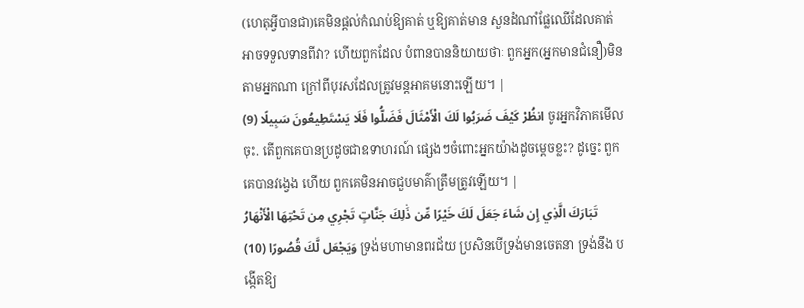(ហេតុអ្វីបានជា)គេមិនផ្ដល់កំណប់ឱ្យគាត់ ឬឱ្យគាត់មាន សួនដំណាំផ្លែឈើដែលគាត់អាចទទួលទានពីវា? ហើយពួកដែល បំពានបាននិយាយថាៈ ពួកអ្នក(អ្នកមានជំនឿ)មិនតាមអ្នកណា ក្រៅពីបុរសដែលត្រូវមន្ដអាគមនោះឡើយ។ |
انظُرْ كَيْفَ ضَرَبُوا لَكَ الْأَمْثَالَ فَضَلُّوا فَلَا يَسْتَطِيعُونَ سَبِيلًا (9) ចូរអ្នកវិភាគមើលចុះ. តើពួកគេបានប្រដូចជាឧទាហរណ៍ ផេ្សងៗចំពោះអ្នកយ៉ាងដូចមេ្ដចខ្លះ? ដូចេ្នះ ពួកគេបានវងេ្វង ហើយ ពួកគេមិនអាចជួបមាគ៌ាត្រឹមត្រូវឡើយ។ |
تَبَارَكَ الَّذِي إِن شَاءَ جَعَلَ لَكَ خَيْرًا مِّن ذَٰلِكَ جَنَّاتٍ تَجْرِي مِن تَحْتِهَا الْأَنْهَارُ وَيَجْعَل لَّكَ قُصُورًا (10) ទ្រង់មហាមានពរជ័យ ប្រសិនបើទ្រង់មានចេតនា ទ្រង់នឹង បង្កើតឱ្យ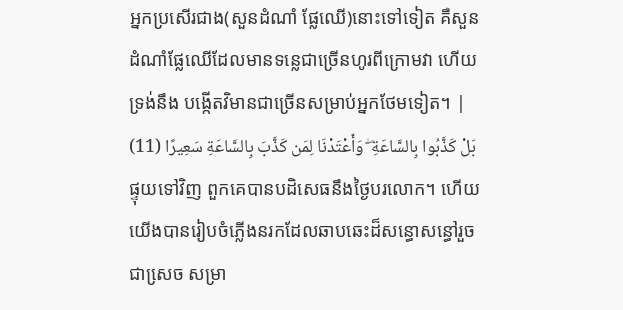អ្នកប្រសើរជាង(សួនដំណាំ ផ្លែឈើ)នោះទៅទៀត គឺសួន ដំណាំផ្លែឈើដែលមានទនេ្លជាច្រើនហូរពីក្រោមវា ហើយទ្រង់នឹង បង្កើតវិមានជាច្រើនសម្រាប់អ្នកថែមទៀត។ |
بَلْ كَذَّبُوا بِالسَّاعَةِ ۖ وَأَعْتَدْنَا لِمَن كَذَّبَ بِالسَّاعَةِ سَعِيرًا (11) ផ្ទុយទៅវិញ ពួកគេបានបដិសេធនឹងថ្ងៃបរលោក។ ហើយ យើងបានរៀបចំភ្លើងនរកដែលឆាបឆេះដ៏សន្ធោសន្ធៅរួចជាសេ្រច សម្រា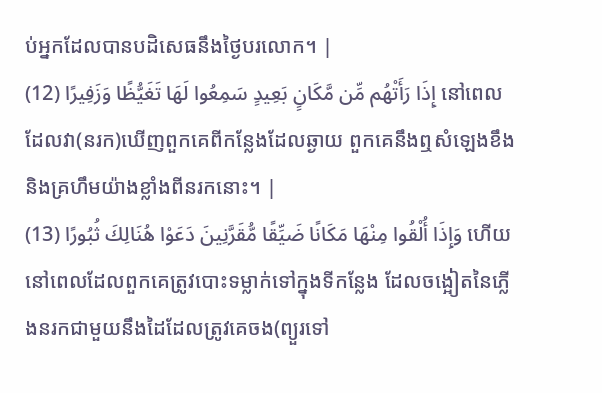ប់អ្នកដែលបានបដិសេធនឹងថ្ងៃបរលោក។ |
إِذَا رَأَتْهُم مِّن مَّكَانٍ بَعِيدٍ سَمِعُوا لَهَا تَغَيُّظًا وَزَفِيرًا (12) នៅពេលដែលវា(នរក)ឃើញពួកគេពីកន្លែងដែលឆ្ងាយ ពួកគេនឹងឮសំឡេងខឹង និងគ្រហឹមយ៉ាងខ្លាំងពីនរកនោះ។ |
وَإِذَا أُلْقُوا مِنْهَا مَكَانًا ضَيِّقًا مُّقَرَّنِينَ دَعَوْا هُنَالِكَ ثُبُورًا (13) ហើយនៅពេលដែលពួកគេត្រូវបោះទម្លាក់ទៅក្នុងទីកន្លែង ដែលចង្អៀតនៃភ្លើងនរកជាមួយនឹងដៃដែលត្រូវគេចង(ព្យួរទៅ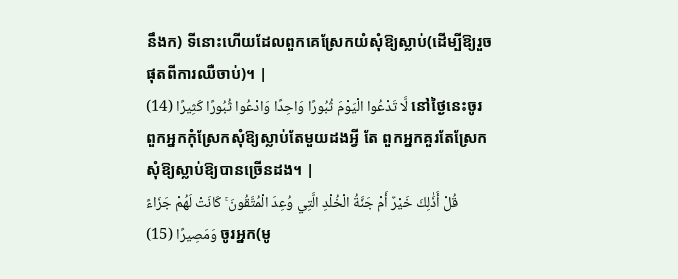នឹងក) ទីនោះហើយដែលពួកគេស្រែកយំសុំឱ្យស្លាប់(ដើម្បីឱ្យរួច ផុតពីការឈឺចាប់)។ |
لَّا تَدْعُوا الْيَوْمَ ثُبُورًا وَاحِدًا وَادْعُوا ثُبُورًا كَثِيرًا (14) នៅថ្ងៃនេះចូរពួកអ្នកកុំស្រែកសុំឱ្យស្លាប់តែមួយដងអ្វី តែ ពួកអ្នកគួរតែស្រែកសុំឱ្យស្លាប់ឱ្យបានច្រើនដង។ |
قُلْ أَذَٰلِكَ خَيْرٌ أَمْ جَنَّةُ الْخُلْدِ الَّتِي وُعِدَ الْمُتَّقُونَ ۚ كَانَتْ لَهُمْ جَزَاءً وَمَصِيرًا (15) ចូរអ្នក(មូ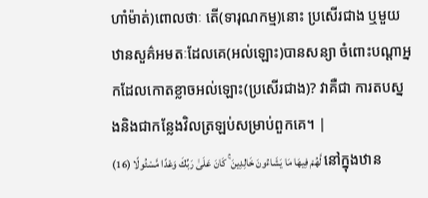ហាំម៉ាត់)ពោលថាៈ តើ(ទារុណកម្ម)នោះ ប្រសើរជាង ឬមួយឋានសួគ៌អមតៈដែលគេ(អល់ឡោះ)បានសន្យា ចំពោះបណ្ដាអ្នកដែលកោតខ្លាចអល់ឡោះ(ប្រសើរជាង)? វាគឺជា ការតបស្នងនិងជាកន្លែងវិលត្រឡប់សម្រាប់ពួកគេ។ |
لَّهُمْ فِيهَا مَا يَشَاءُونَ خَالِدِينَ ۚ كَانَ عَلَىٰ رَبِّكَ وَعْدًا مَّسْئُولًا (16) នៅក្នុងឋាន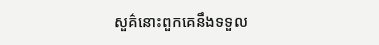សួគ៌នោះពួកគេនឹងទទួល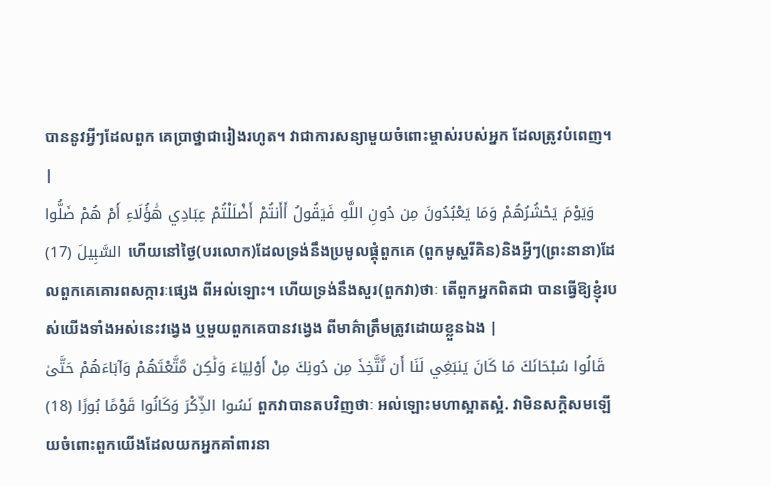បាននូវអ្វីៗដែលពួក គេប្រាថ្នាជារៀងរហូត។ វាជាការសន្យាមួយចំពោះម្ចាស់របស់អ្នក ដែលត្រូវបំពេញ។ |
وَيَوْمَ يَحْشُرُهُمْ وَمَا يَعْبُدُونَ مِن دُونِ اللَّهِ فَيَقُولُ أَأَنتُمْ أَضْلَلْتُمْ عِبَادِي هَٰؤُلَاءِ أَمْ هُمْ ضَلُّوا السَّبِيلَ (17) ហើយនៅថ្ងៃ(បរលោក)ដែលទ្រង់នឹងប្រមូលផ្ដុំពួកគេ (ពួកមូស្ហរីគិន)និងអ្វីៗ(ព្រះនានា)ដែលពួកគេគោរពសក្ការៈផេ្សង ពីអល់ឡោះ។ ហើយទ្រង់នឹងសួរ(ពួកវា)ថាៈ តើពួកអ្នកពិតជា បានធ្វើឱ្យខ្ញុំរបស់យើងទាំងអស់នេះវងេ្វង ឬមួយពួកគេបានវងេ្វង ពីមាគ៌ាត្រឹមត្រូវដោយខ្លួនឯង |
قَالُوا سُبْحَانَكَ مَا كَانَ يَنبَغِي لَنَا أَن نَّتَّخِذَ مِن دُونِكَ مِنْ أَوْلِيَاءَ وَلَٰكِن مَّتَّعْتَهُمْ وَآبَاءَهُمْ حَتَّىٰ نَسُوا الذِّكْرَ وَكَانُوا قَوْمًا بُورًا (18) ពួកវាបានតបវិញថាៈ អល់ឡោះមហាស្អាតស្អំ. វាមិនសក្ដិសមឡើយចំពោះពួកយើងដែលយកអ្នកគាំពារនា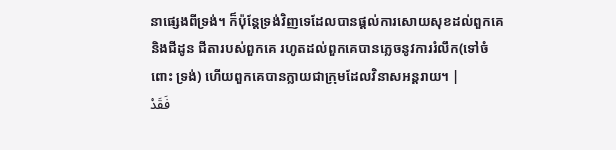នាផេ្សងពីទ្រង់។ ក៏ប៉ុន្ដែទ្រង់វិញទេដែលបានផ្ដល់ការសោយសុខដល់ពួកគេ និងជីដូន ជីតារបស់ពួកគេ រហូតដល់ពួកគេបានភេ្លចនូវការរំលឹក(ទៅចំពោះ ទ្រង់) ហើយពួកគេបានក្លាយជាក្រុមដែលវិនាសអន្ដរាយ។ |
فَقَدْ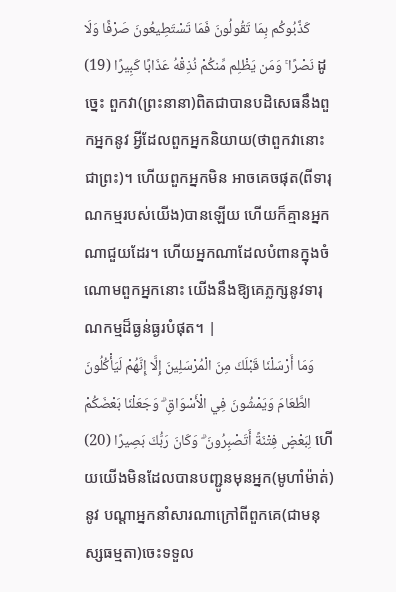كَذَّبُوكُم بِمَا تَقُولُونَ فَمَا تَسْتَطِيعُونَ صَرْفًا وَلَا نَصْرًا ۚ وَمَن يَظْلِم مِّنكُمْ نُذِقْهُ عَذَابًا كَبِيرًا (19) ដូចេ្នះ ពួកវា(ព្រះនានា)ពិតជាបានបដិសេធនឹងពួកអ្នកនូវ អ្វីដែលពួកអ្នកនិយាយ(ថាពួកវានោះជាព្រះ)។ ហើយពួកអ្នកមិន អាចគេចផុត(ពីទារុណកម្មរបស់យើង)បានឡើយ ហើយក៏គ្មានអ្នក ណាជួយដែរ។ ហើយអ្នកណាដែលបំពានក្នុងចំណោមពួកអ្នកនោះ យើងនឹងឱ្យគេភ្លក្សនូវទារុណកម្មដ៏ធ្ងន់ធ្ងរបំផុត។ |
وَمَا أَرْسَلْنَا قَبْلَكَ مِنَ الْمُرْسَلِينَ إِلَّا إِنَّهُمْ لَيَأْكُلُونَ الطَّعَامَ وَيَمْشُونَ فِي الْأَسْوَاقِ ۗ وَجَعَلْنَا بَعْضَكُمْ لِبَعْضٍ فِتْنَةً أَتَصْبِرُونَ ۗ وَكَانَ رَبُّكَ بَصِيرًا (20) ហើយយើងមិនដែលបានបញ្ជូនមុនអ្នក(មូហាំម៉ាត់)នូវ បណ្ដាអ្នកនាំសារណាក្រៅពីពួកគេ(ជាមនុស្សធម្មតា)ចេះទទួល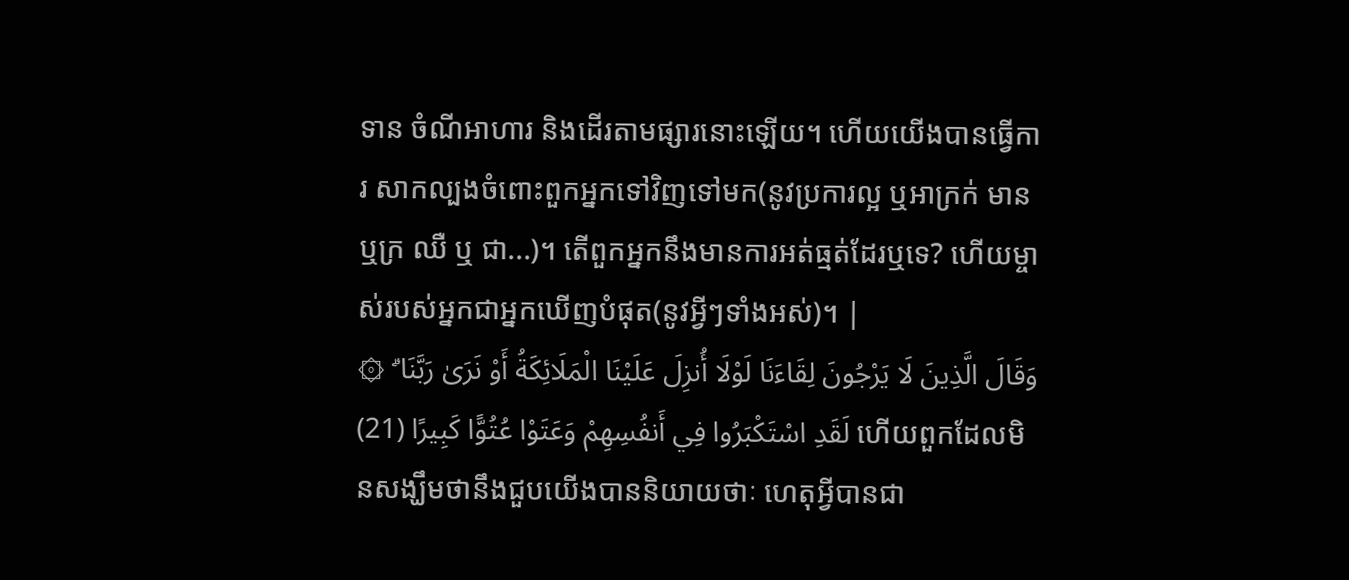ទាន ចំណីអាហារ និងដើរតាមផ្សារនោះឡើយ។ ហើយយើងបានធ្វើការ សាកល្បងចំពោះពួកអ្នកទៅវិញទៅមក(នូវប្រការល្អ ឬអាក្រក់ មានឬក្រ ឈឺ ឬ ជា...)។ តើពួកអ្នកនឹងមានការអត់ធ្មត់ដែរឬទេ? ហើយម្ចាស់របស់អ្នកជាអ្នកឃើញបំផុត(នូវអ្វីៗទាំងអស់)។ |
۞ وَقَالَ الَّذِينَ لَا يَرْجُونَ لِقَاءَنَا لَوْلَا أُنزِلَ عَلَيْنَا الْمَلَائِكَةُ أَوْ نَرَىٰ رَبَّنَا ۗ لَقَدِ اسْتَكْبَرُوا فِي أَنفُسِهِمْ وَعَتَوْا عُتُوًّا كَبِيرًا (21) ហើយពួកដែលមិនសង្ឃឹមថានឹងជួបយើងបាននិយាយថាៈ ហេតុអ្វីបានជា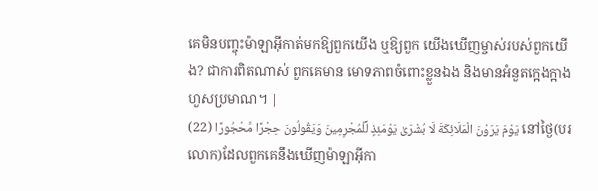គេមិនបញ្ចុះម៉ាឡាអ៊ីកាត់មកឱ្យពួកយើង ឬឱ្យពួក យើងឃើញម្ចាស់របស់ពួកយើង? ជាការពិតណាស់ ពួកគេមាន មោទភាពចំពោះខ្លួនឯង និងមានអំនួតកេ្អងក្អាងហួសប្រមាណ។ |
يَوْمَ يَرَوْنَ الْمَلَائِكَةَ لَا بُشْرَىٰ يَوْمَئِذٍ لِّلْمُجْرِمِينَ وَيَقُولُونَ حِجْرًا مَّحْجُورًا (22) នៅថ្ងៃ(បរលោក)ដែលពួកគេនឹងឃើញម៉ាឡាអ៊ីកា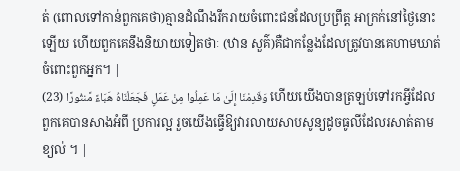ត់ (ពោលទៅកាន់ពួកគេថា)គ្មានដំណឹងរីករាយចំពោះជនដែលប្រព្រឹត្ដ អាក្រក់នៅថ្ងៃនោះឡើយ ហើយពួកគេនឹងនិយាយទៀតថាៈ (ឋាន សួគ៌)គឺជាកន្លែងដែលត្រូវបានគេហាមឃាត់ចំពោះពួកអ្នក។ |
وَقَدِمْنَا إِلَىٰ مَا عَمِلُوا مِنْ عَمَلٍ فَجَعَلْنَاهُ هَبَاءً مَّنثُورًا (23) ហើយយើងបានត្រឡប់ទៅរកអ្វីដែលពួកគេបានសាងអំពី ប្រការល្អ រួចយើងធ្វើឱ្យវារលាយសាបសូន្យដូចធូលីដែលរសាត់តាម ខ្យល់ ។ |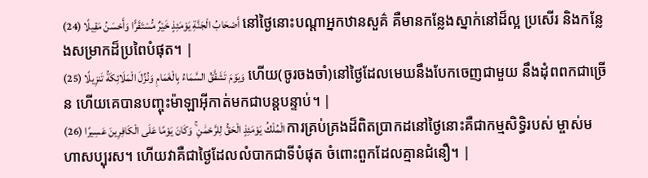أَصْحَابُ الْجَنَّةِ يَوْمَئِذٍ خَيْرٌ مُّسْتَقَرًّا وَأَحْسَنُ مَقِيلًا (24) នៅថ្ងៃនោះបណ្ដាអ្នកឋានសួគ៌ គឺមានកន្លែងស្នាក់នៅដ៏ល្អ ប្រសើរ និងកន្លែងសម្រាកដ៏ប្រពៃបំផុត។ |
وَيَوْمَ تَشَقَّقُ السَّمَاءُ بِالْغَمَامِ وَنُزِّلَ الْمَلَائِكَةُ تَنزِيلًا (25) ហើយ(ចូរចងចាំ)នៅថ្ងៃដែលមេឃនឹងបែកចេញជាមួយ នឹងដុំពពកជាច្រើន ហើយគេបានបញ្ចុះម៉ាឡាអ៊ីកាត់មកជាបន្ដបន្ទាប់។ |
الْمُلْكُ يَوْمَئِذٍ الْحَقُّ لِلرَّحْمَٰنِ ۚ وَكَانَ يَوْمًا عَلَى الْكَافِرِينَ عَسِيرًا (26) ការគ្រប់គ្រងដ៏ពិតប្រាកដនៅថ្ងៃនោះគឺជាកម្មសិទ្ធិរបស់ ម្ចាស់មហាសប្បុរស។ ហើយវាគឺជាថ្ងៃដែលលំបាកជាទីបំផុត ចំពោះពួកដែលគ្មានជំនឿ។ |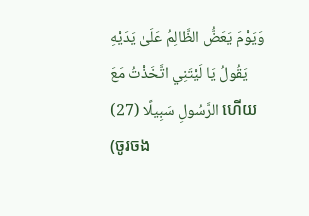وَيَوْمَ يَعَضُّ الظَّالِمُ عَلَىٰ يَدَيْهِ يَقُولُ يَا لَيْتَنِي اتَّخَذْتُ مَعَ الرَّسُولِ سَبِيلًا (27) ហើយ(ចូរចង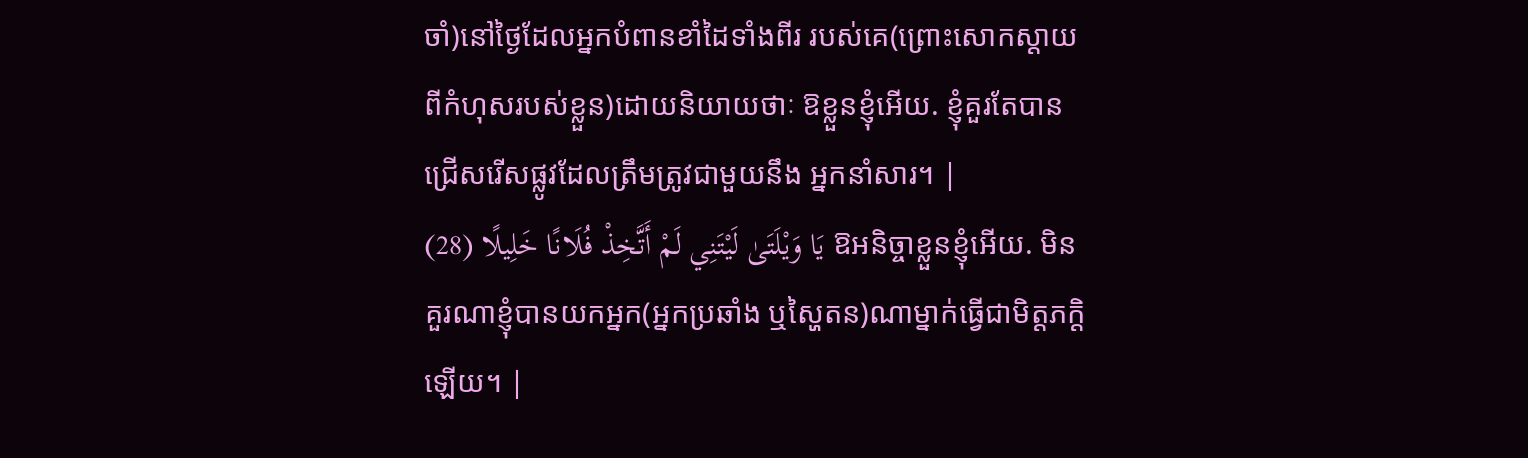ចាំ)នៅថ្ងៃដែលអ្នកបំពានខាំដៃទាំងពីរ របស់គេ(ព្រោះសោកស្ដាយពីកំហុសរបស់ខ្លួន)ដោយនិយាយថាៈ ឱខ្លួនខ្ញុំអើយ. ខ្ញុំគួរតែបានជ្រើសរើសផ្លូវដែលត្រឹមត្រូវជាមួយនឹង អ្នកនាំសារ។ |
يَا وَيْلَتَىٰ لَيْتَنِي لَمْ أَتَّخِذْ فُلَانًا خَلِيلًا (28) ឱអនិច្ចាខ្លួនខ្ញុំអើយ. មិនគួរណាខ្ញុំបានយកអ្នក(អ្នកប្រឆាំង ឬស្ហៃតន)ណាម្នាក់ធ្វើជាមិត្ដភកិ្ដឡើយ។ |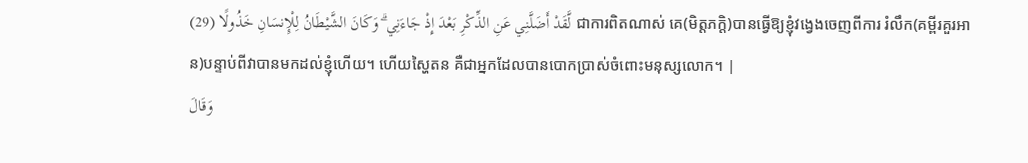لَّقَدْ أَضَلَّنِي عَنِ الذِّكْرِ بَعْدَ إِذْ جَاءَنِي ۗ وَكَانَ الشَّيْطَانُ لِلْإِنسَانِ خَذُولًا (29) ជាការពិតណាស់ គេ(មិត្ដភក្ដិ)បានធ្វើឱ្យខ្ញុំវងេ្វងចេញពីការ រំលឹក(គម្ពីរគួរអាន)បន្ទាប់ពីវាបានមកដល់ខ្ញុំហើយ។ ហើយស្ហៃតន គឺជាអ្នកដែលបានបោកប្រាស់ចំពោះមនុស្សលោក។ |
وَقَالَ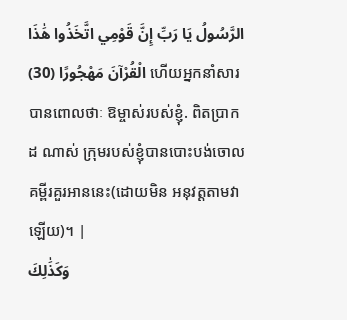الرَّسُولُ يَا رَبِّ إِنَّ قَوْمِي اتَّخَذُوا هَٰذَا الْقُرْآنَ مَهْجُورًا (30) ហើយអ្នកនាំសារបានពោលថាៈ ឱម្ចាស់របស់ខ្ញុំ. ពិតប្រាកដ ណាស់ ក្រុមរបស់ខ្ញុំបានបោះបង់ចោលគម្ពីរគួរអាននេះ(ដោយមិន អនុវត្ដតាមវាឡើយ)។ |
وَكَذَٰلِكَ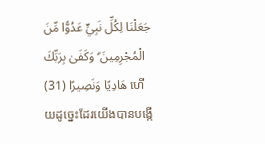جَعَلْنَا لِكُلِّ نَبِيٍّ عَدُوًّا مِّنَ الْمُجْرِمِينَ ۗ وَكَفَىٰ بِرَبِّكَ هَادِيًا وَنَصِيرًا (31) ហើយដូចេ្នះដែរយើងបានបង្កើ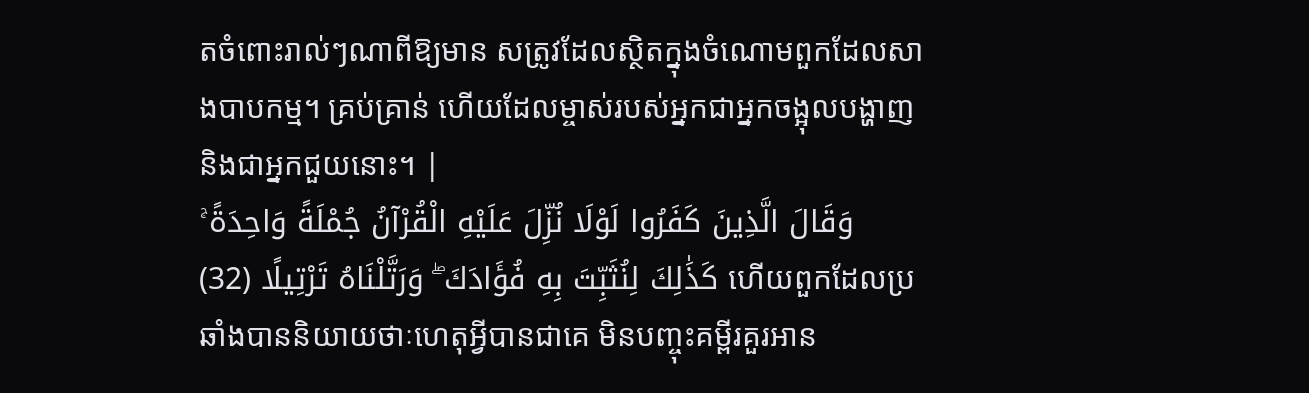តចំពោះរាល់ៗណាពីឱ្យមាន សត្រូវដែលស្ថិតក្នុងចំណោមពួកដែលសាងបាបកម្ម។ គ្រប់គ្រាន់ ហើយដែលម្ចាស់របស់អ្នកជាអ្នកចង្អុលបង្ហាញនិងជាអ្នកជួយនោះ។ |
وَقَالَ الَّذِينَ كَفَرُوا لَوْلَا نُزِّلَ عَلَيْهِ الْقُرْآنُ جُمْلَةً وَاحِدَةً ۚ كَذَٰلِكَ لِنُثَبِّتَ بِهِ فُؤَادَكَ ۖ وَرَتَّلْنَاهُ تَرْتِيلًا (32) ហើយពួកដែលប្រឆាំងបាននិយាយថាៈហេតុអ្វីបានជាគេ មិនបញ្ចុះគម្ពីរគួរអាន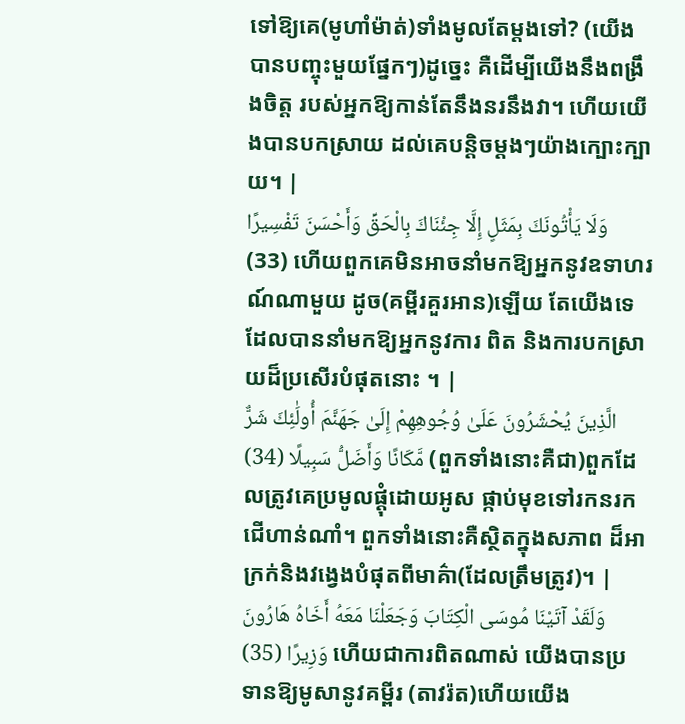ទៅឱ្យគេ(មូហាំម៉ាត់)ទាំងមូលតែម្ដងទៅ? (យើងបានបញ្ចុះមួយផ្នែកៗ)ដូចេ្នះ គឺដើម្បីយើងនឹងពង្រឹងចិត្ដ របស់អ្នកឱ្យកាន់តែនឹងនរនឹងវា។ ហើយយើងបានបកស្រាយ ដល់គេបន្ដិចម្ដងៗយ៉ាងក្បោះក្បាយ។ |
وَلَا يَأْتُونَكَ بِمَثَلٍ إِلَّا جِئْنَاكَ بِالْحَقِّ وَأَحْسَنَ تَفْسِيرًا (33) ហើយពួកគេមិនអាចនាំមកឱ្យអ្នកនូវឧទាហរណ៍ណាមួយ ដូច(គម្ពីរគួរអាន)ឡើយ តែយើងទេដែលបាននាំមកឱ្យអ្នកនូវការ ពិត និងការបកស្រាយដ៏ប្រសើរបំផុតនោះ ។ |
الَّذِينَ يُحْشَرُونَ عَلَىٰ وُجُوهِهِمْ إِلَىٰ جَهَنَّمَ أُولَٰئِكَ شَرٌّ مَّكَانًا وَأَضَلُّ سَبِيلًا (34) (ពួកទាំងនោះគឺជា)ពួកដែលត្រូវគេប្រមូលផ្ដុំដោយអូស ផ្កាប់មុខទៅរកនរកជើហាន់ណាំ។ ពួកទាំងនោះគឺស្ថិតក្នុងសភាព ដ៏អាក្រក់និងវងេ្វងបំផុតពីមាគ៌ា(ដែលត្រឹមត្រូវ)។ |
وَلَقَدْ آتَيْنَا مُوسَى الْكِتَابَ وَجَعَلْنَا مَعَهُ أَخَاهُ هَارُونَ وَزِيرًا (35) ហើយជាការពិតណាស់ យើងបានប្រទានឱ្យមូសានូវគម្ពីរ (តាវរ៉ត)ហើយយើង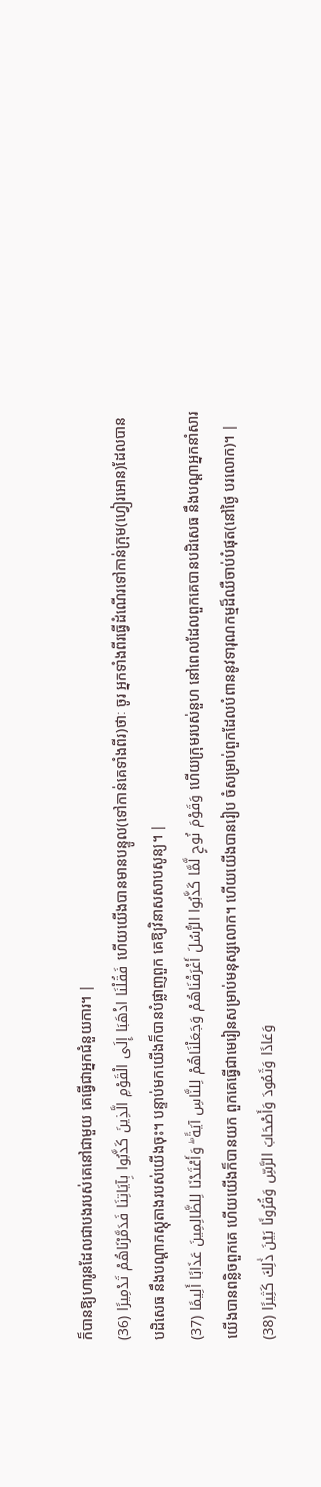ក៏បានឱ្យហារូនដែលជាបងរបស់គេនៅជាមួយ គេធ្វើជាអ្នកជំនួយការ។ |
فَقُلْنَا اذْهَبَا إِلَى الْقَوْمِ الَّذِينَ كَذَّبُوا بِآيَاتِنَا فَدَمَّرْنَاهُمْ تَدْمِيرًا (36) ហើយយើងបានមានបន្ទូល(ទៅកាន់គេទាំងពីរ)ថាៈ ចូរ អ្នកទាំងពីរធ្វើដំណើរទៅកាន់ក្រុម(ហ្វៀរអោន)ដែលបានបដិសេធ នឹងបណ្ដាភស្ដុតាងរបស់យើងចុះ។ បន្ទាប់មកយើងក៏បានបំផ្លាញពួក គេឱ្យវិនាសសាបសូន្យ។ |
وَقَوْمَ نُوحٍ لَّمَّا كَذَّبُوا الرُّسُلَ أَغْرَقْنَاهُمْ وَجَعَلْنَاهُمْ لِلنَّاسِ آيَةً ۖ وَأَعْتَدْنَا لِلظَّالِمِينَ عَذَابًا أَلِيمًا (37) ហើយក្រុមរបស់នួហ នៅពេលដែលពួកគេបានបដិសេធ នឹងបណ្ដាអ្នកនាំសារ យើងបានពន្លិចពួកគេ ហើយយើងក៏បានយក ពួកគេធ្វើជាមេរៀនសម្រាប់មនុស្សលោក។ ហើយយើងបានរៀប ចំសម្រាប់ពួកដែលបំពាននូវទារុណកម្មដ៏ឈឺចាប់បំផុត(នៅថ្ងៃ បរលោក)។ |
وَعَادًا وَثَمُودَ وَأَصْحَابَ الرَّسِّ وَقُرُونًا بَيْنَ ذَٰلِكَ كَثِيرًا (38)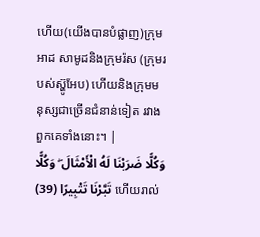ហើយ(យើងបានបំផ្លាញ)ក្រុមអាដ សាមូដនិងក្រុមរ៉ស (ក្រុមរបស់ស្ហ៊ូអែប) ហើយនិងក្រុមមនុស្សជាច្រើនជំនាន់ទៀត រវាងពួកគេទាំងនោះ។ |
وَكُلًّا ضَرَبْنَا لَهُ الْأَمْثَالَ ۖ وَكُلًّا تَبَّرْنَا تَتْبِيرًا (39) ហើយរាល់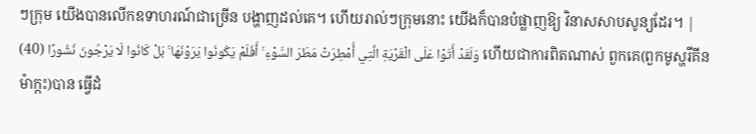ៗក្រុម យើងបានលើកឧទាហរណ៍ជាច្រើន បង្ហាញដល់គេ។ ហើយរាល់ៗក្រុមនោះ យើងក៏បានបំផ្លាញឱ្យ វិនាសសាបសូន្យដែរ។ |
وَلَقَدْ أَتَوْا عَلَى الْقَرْيَةِ الَّتِي أُمْطِرَتْ مَطَرَ السَّوْءِ ۚ أَفَلَمْ يَكُونُوا يَرَوْنَهَا ۚ بَلْ كَانُوا لَا يَرْجُونَ نُشُورًا (40) ហើយជាការពិតណាស់ ពួកគេ(ពួកមូស្ហរីគីនម៉ាក្កះ)បាន ធ្វើដំ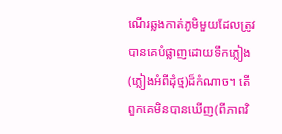ណើរឆ្លងកាត់ភូមិមួយដែលត្រូវបានគេបំផ្លាញដោយទឹកភ្លៀង (ភ្លៀងអំពីដុំថ្ម)ដ៏កំណាច។ តើពួកគេមិនបានឃើញ(ពីភាពវិ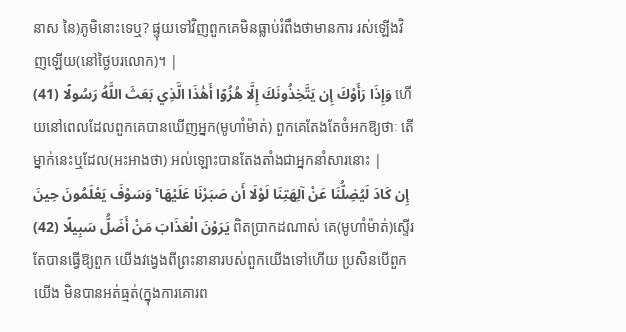នាស នៃ)ភូមិនោះទេឬ? ផ្ទុយទៅវិញពួកគេមិនធ្លាប់រំពឹងថាមានការ រស់ឡើងវិញឡើយ(នៅថ្ងៃបរលោក)។ |
وَإِذَا رَأَوْكَ إِن يَتَّخِذُونَكَ إِلَّا هُزُوًا أَهَٰذَا الَّذِي بَعَثَ اللَّهُ رَسُولًا (41) ហើយនៅពេលដែលពួកគេបានឃើញអ្នក(មូហាំម៉ាត់) ពួកគេតែងតែចំអកឱ្យថាៈ តើម្នាក់នេះឬដែល(អះអាងថា) អល់ឡោះបានតែងតាំងជាអ្នកនាំសារនោះ |
إِن كَادَ لَيُضِلُّنَا عَنْ آلِهَتِنَا لَوْلَا أَن صَبَرْنَا عَلَيْهَا ۚ وَسَوْفَ يَعْلَمُونَ حِينَ يَرَوْنَ الْعَذَابَ مَنْ أَضَلُّ سَبِيلًا (42) ពិតប្រាកដណាស់ គេ(មូហាំម៉ាត់)ស្ទើរតែបានធ្វើឱ្យពួក យើងវងេ្វងពីព្រះនានារបស់ពួកយើងទៅហើយ ប្រសិនបើពួកយើង មិនបានអត់ធ្មត់(ក្នុងការគោរព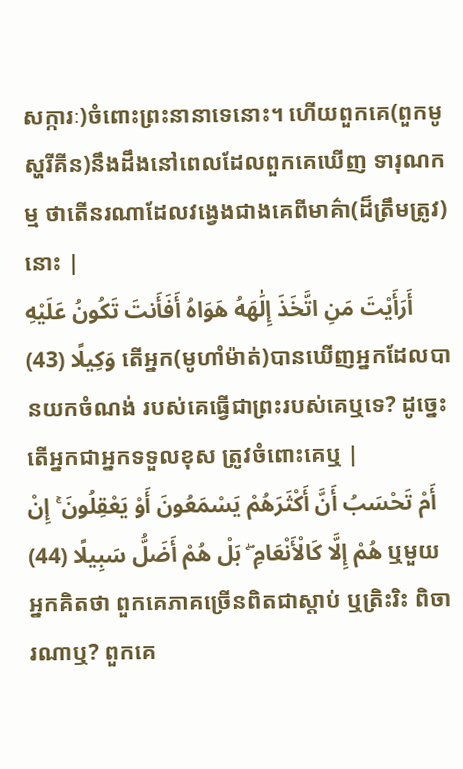សក្ការៈ)ចំពោះព្រះនានាទេនោះ។ ហើយពួកគេ(ពួកមូស្ហរីគីន)នឹងដឹងនៅពេលដែលពួកគេឃើញ ទារុណកម្ម ថាតើនរណាដែលវងេ្វងជាងគេពីមាគ៌ា(ដ៏ត្រឹមត្រូវ) នោះ |
أَرَأَيْتَ مَنِ اتَّخَذَ إِلَٰهَهُ هَوَاهُ أَفَأَنتَ تَكُونُ عَلَيْهِ وَكِيلًا (43) តើអ្នក(មូហាំម៉ាត់)បានឃើញអ្នកដែលបានយកចំណង់ របស់គេធ្វើជាព្រះរបស់គេឬទេ? ដូចេ្នះ តើអ្នកជាអ្នកទទួលខុស ត្រូវចំពោះគេឬ |
أَمْ تَحْسَبُ أَنَّ أَكْثَرَهُمْ يَسْمَعُونَ أَوْ يَعْقِلُونَ ۚ إِنْ هُمْ إِلَّا كَالْأَنْعَامِ ۖ بَلْ هُمْ أَضَلُّ سَبِيلًا (44) ឬមួយអ្នកគិតថា ពួកគេភាគច្រើនពិតជាស្ដាប់ ឬត្រិះរិះ ពិចារណាឬ? ពួកគេ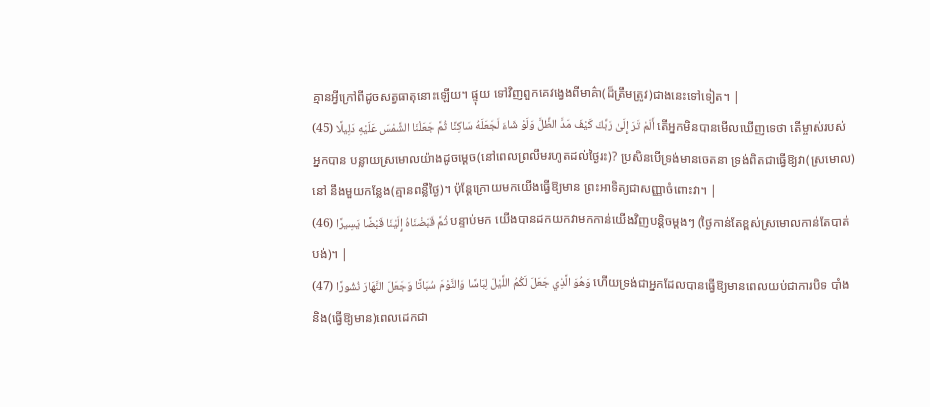គ្មានអ្វីក្រៅពីដូចសត្វធាតុនោះឡើយ។ ផ្ទុយ ទៅវិញពួកគេវងេ្វងពីមាគ៌ា(ដ៏ត្រឹមត្រូវ)ជាងនេះទៅទៀត។ |
أَلَمْ تَرَ إِلَىٰ رَبِّكَ كَيْفَ مَدَّ الظِّلَّ وَلَوْ شَاءَ لَجَعَلَهُ سَاكِنًا ثُمَّ جَعَلْنَا الشَّمْسَ عَلَيْهِ دَلِيلًا (45) តើអ្នកមិនបានមើលឃើញទេថា តើម្ចាស់របស់អ្នកបាន បន្លាយស្រមោលយ៉ាងដូចមេ្ដច(នៅពេលព្រលឹមរហូតដល់ថ្ងៃរះ)? ប្រសិនបើទ្រង់មានចេតនា ទ្រង់ពិតជាធ្វើឱ្យវា(ស្រមោល)នៅ នឹងមួយកន្លែង(គ្មានពន្លឺថ្ងៃ)។ ប៉ុន្ដែក្រោយមកយើងធ្វើឱ្យមាន ព្រះអាទិត្យជាសញ្ញាចំពោះវា។ |
ثُمَّ قَبَضْنَاهُ إِلَيْنَا قَبْضًا يَسِيرًا (46) បន្ទាប់មក យើងបានដកយកវាមកកាន់យើងវិញបន្ដិចម្ដងៗ (ថ្ងៃកាន់តែខ្ពស់ស្រមោលកាន់តែបាត់បង់)។ |
وَهُوَ الَّذِي جَعَلَ لَكُمُ اللَّيْلَ لِبَاسًا وَالنَّوْمَ سُبَاتًا وَجَعَلَ النَّهَارَ نُشُورًا (47) ហើយទ្រង់ជាអ្នកដែលបានធ្វើឱ្យមានពេលយប់ជាការបិទ បាំង និង(ធ្វើឱ្យមាន)ពេលដេកជា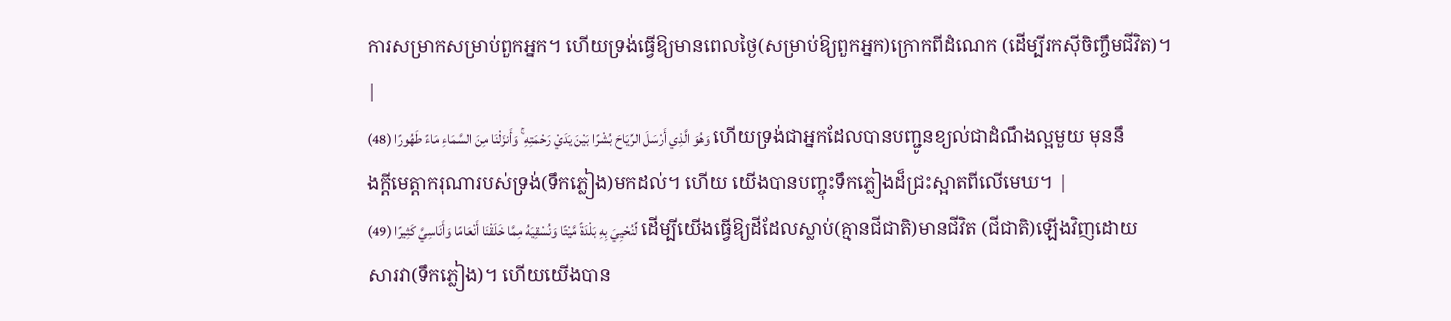ការសម្រាកសម្រាប់ពួកអ្នក។ ហើយទ្រង់ធ្វើឱ្យមានពេលថ្ងៃ(សម្រាប់ឱ្យពួកអ្នក)ក្រោកពីដំណេក (ដើម្បីរកស៊ីចិញ្ចឹមជីវិត)។ |
وَهُوَ الَّذِي أَرْسَلَ الرِّيَاحَ بُشْرًا بَيْنَ يَدَيْ رَحْمَتِهِ ۚ وَأَنزَلْنَا مِنَ السَّمَاءِ مَاءً طَهُورًا (48) ហើយទ្រង់ជាអ្នកដែលបានបញ្ជូនខ្យល់ជាដំណឹងល្អមួយ មុននឹងក្ដីមេត្ដាករុណារបស់ទ្រង់(ទឹកភ្លៀង)មកដល់។ ហើយ យើងបានបញ្ចុះទឹកភ្លៀងដ៏ជ្រះស្អាតពីលើមេឃ។ |
لِّنُحْيِيَ بِهِ بَلْدَةً مَّيْتًا وَنُسْقِيَهُ مِمَّا خَلَقْنَا أَنْعَامًا وَأَنَاسِيَّ كَثِيرًا (49) ដើម្បីយើងធ្វើឱ្យដីដែលស្លាប់(គ្មានជីជាតិ)មានជីវិត (ជីជាតិ)ឡើងវិញដោយសារវា(ទឹកភ្លៀង)។ ហើយយើងបាន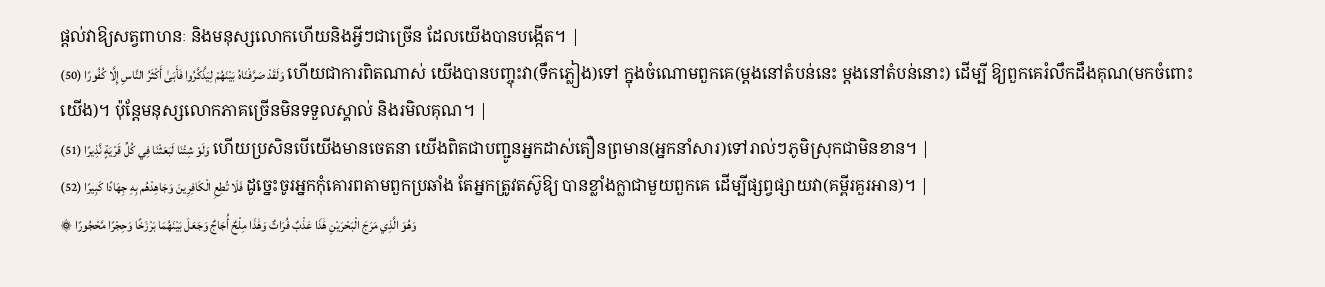ផ្ដល់វាឱ្យសត្វពាហនៈ និងមនុស្សលោកហើយនិងអ្វីៗជាច្រើន ដែលយើងបានបង្កើត។ |
وَلَقَدْ صَرَّفْنَاهُ بَيْنَهُمْ لِيَذَّكَّرُوا فَأَبَىٰ أَكْثَرُ النَّاسِ إِلَّا كُفُورًا (50) ហើយជាការពិតណាស់ យើងបានបញ្ចុះវា(ទឹកភ្លៀង)ទៅ ក្នុងចំណោមពួកគេ(ម្ដងនៅតំបន់នេះ ម្ដងនៅតំបន់នោះ) ដើម្បី ឱ្យពួកគេរំលឹកដឹងគុណ(មកចំពោះយើង)។ ប៉ុន្ដែមនុស្សលោកភាគច្រើនមិនទទួលស្គាល់ និងរមិលគុណ។ |
وَلَوْ شِئْنَا لَبَعَثْنَا فِي كُلِّ قَرْيَةٍ نَّذِيرًا (51) ហើយប្រសិនបើយើងមានចេតនា យើងពិតជាបញ្ជូនអ្នកដាស់តឿនព្រមាន(អ្នកនាំសារ)ទៅរាល់ៗភូមិស្រុកជាមិនខាន។ |
فَلَا تُطِعِ الْكَافِرِينَ وَجَاهِدْهُم بِهِ جِهَادًا كَبِيرًا (52) ដូចេ្នះចូរអ្នកកុំគោរពតាមពួកប្រឆាំង តែអ្នកត្រូវតស៊ូឱ្យ បានខ្លាំងក្លាជាមួយពួកគេ ដើម្បីផ្សព្វផ្សាយវា(គម្ពីរគួរអាន)។ |
۞ وَهُوَ الَّذِي مَرَجَ الْبَحْرَيْنِ هَٰذَا عَذْبٌ فُرَاتٌ وَهَٰذَا مِلْحٌ أُجَاجٌ وَجَعَلَ بَيْنَهُمَا بَرْزَخًا وَحِجْرًا مَّحْجُورًا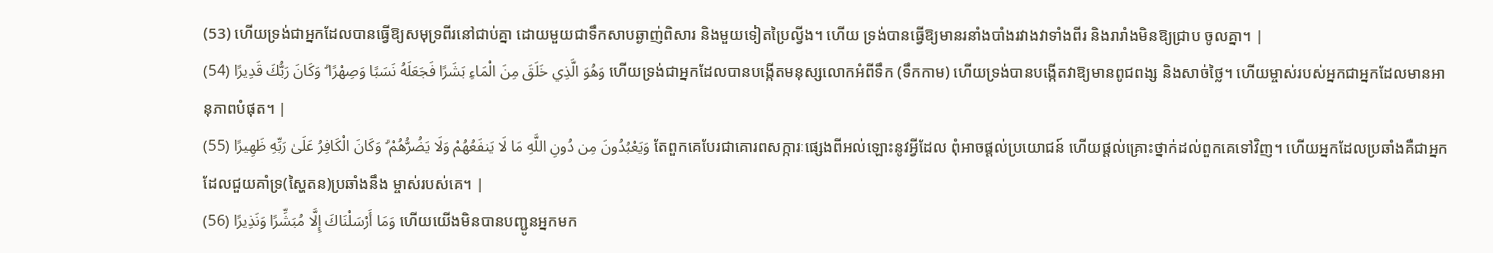(53) ហើយទ្រង់ជាអ្នកដែលបានធ្វើឱ្យសមុទ្រពីរនៅជាប់គ្នា ដោយមួយជាទឹកសាបឆ្ងាញ់ពិសារ និងមួយទៀតប្រៃល្វីង។ ហើយ ទ្រង់បានធ្វើឱ្យមានរនាំងបាំងរវាងវាទាំងពីរ និងរារាំងមិនឱ្យជ្រាប ចូលគ្នា។ |
وَهُوَ الَّذِي خَلَقَ مِنَ الْمَاءِ بَشَرًا فَجَعَلَهُ نَسَبًا وَصِهْرًا ۗ وَكَانَ رَبُّكَ قَدِيرًا (54) ហើយទ្រង់ជាអ្នកដែលបានបង្កើតមនុស្សលោកអំពីទឹក (ទឹកកាម) ហើយទ្រង់បានបង្កើតវាឱ្យមានពូជពង្ស និងសាច់ថ្លៃ។ ហើយម្ចាស់របស់អ្នកជាអ្នកដែលមានអានុភាពបំផុត។ |
وَيَعْبُدُونَ مِن دُونِ اللَّهِ مَا لَا يَنفَعُهُمْ وَلَا يَضُرُّهُمْ ۗ وَكَانَ الْكَافِرُ عَلَىٰ رَبِّهِ ظَهِيرًا (55) តែពួកគេបែរជាគោរពសក្ការៈផេ្សងពីអល់ឡោះនូវអ្វីដែល ពុំអាចផ្ដល់ប្រយោជន៍ ហើយផ្ដល់គ្រោះថ្នាក់ដល់ពួកគេទៅវិញ។ ហើយអ្នកដែលប្រឆាំងគឺជាអ្នកដែលជួយគាំទ្រ(ស្ហៃតន)ប្រឆាំងនឹង ម្ចាស់របស់គេ។ |
وَمَا أَرْسَلْنَاكَ إِلَّا مُبَشِّرًا وَنَذِيرًا (56) ហើយយើងមិនបានបញ្ជូនអ្នកមក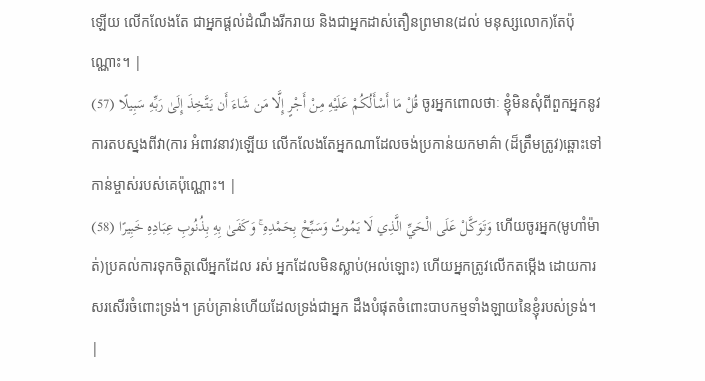ឡើយ លើកលែងតែ ជាអ្នកផ្ដល់ដំណឹងរីករាយ និងជាអ្នកដាស់តឿនព្រមាន(ដល់ មនុស្សលោក)តែប៉ុណ្ណោះ។ |
قُلْ مَا أَسْأَلُكُمْ عَلَيْهِ مِنْ أَجْرٍ إِلَّا مَن شَاءَ أَن يَتَّخِذَ إِلَىٰ رَبِّهِ سَبِيلًا (57) ចូរអ្នកពោលថាៈ ខ្ញុំមិនសុំពីពួកអ្នកនូវការតបស្នងពីវា(ការ អំពាវនាវ)ឡើយ លើកលែងតែអ្នកណាដែលចង់ប្រកាន់យកមាគ៌ា (ដ៏ត្រឹមត្រូវ)ឆ្ពោះទៅកាន់ម្ចាស់របស់គេប៉ុណ្ណោះ។ |
وَتَوَكَّلْ عَلَى الْحَيِّ الَّذِي لَا يَمُوتُ وَسَبِّحْ بِحَمْدِهِ ۚ وَكَفَىٰ بِهِ بِذُنُوبِ عِبَادِهِ خَبِيرًا (58) ហើយចូរអ្នក(មូហាំម៉ាត់)ប្រគល់ការទុកចិត្ដលើអ្នកដែល រស់ អ្នកដែលមិនស្លាប់(អល់ឡោះ) ហើយអ្នកត្រូវលើកតម្កើង ដោយការសរសើរចំពោះទ្រង់។ គ្រប់គ្រាន់ហើយដែលទ្រង់ជាអ្នក ដឹងបំផុតចំពោះបាបកម្មទាំងឡាយនៃខ្ញុំរបស់ទ្រង់។ |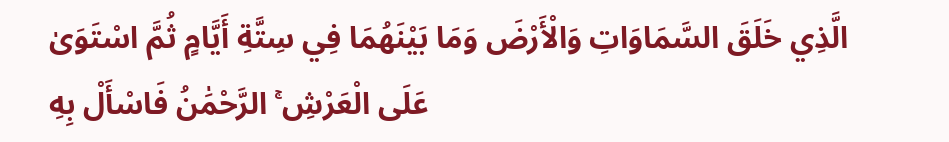الَّذِي خَلَقَ السَّمَاوَاتِ وَالْأَرْضَ وَمَا بَيْنَهُمَا فِي سِتَّةِ أَيَّامٍ ثُمَّ اسْتَوَىٰ عَلَى الْعَرْشِ ۚ الرَّحْمَٰنُ فَاسْأَلْ بِهِ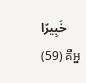خَبِيرًا (59) គឺអ្ន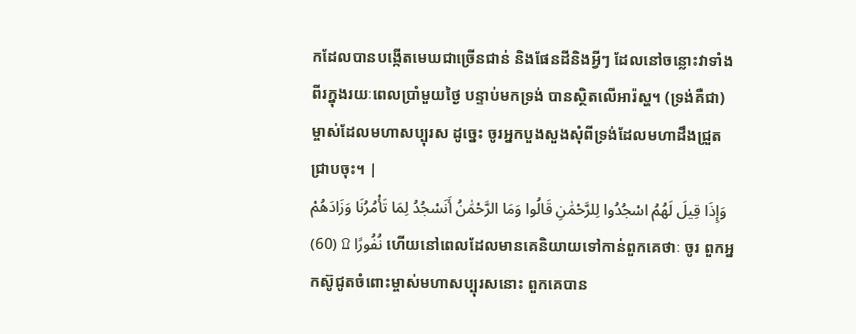កដែលបានបង្កើតមេឃជាច្រើនជាន់ និងផែនដីនិងអ្វីៗ ដែលនៅចន្លោះវាទាំងពីរក្នុងរយៈពេលប្រាំមួយថ្ងៃ បន្ទាប់មកទ្រង់ បានស្ថិតលើអារ៉ស្ហ។ (ទ្រង់គឺជា)ម្ចាស់ដែលមហាសប្បុរស ដូចេ្នះ ចូរអ្នកបួងសួងសុំពីទ្រង់ដែលមហាដឹងជ្រួតជ្រាបចុះ។ |
وَإِذَا قِيلَ لَهُمُ اسْجُدُوا لِلرَّحْمَٰنِ قَالُوا وَمَا الرَّحْمَٰنُ أَنَسْجُدُ لِمَا تَأْمُرُنَا وَزَادَهُمْ نُفُورًا ۩ (60) ហើយនៅពេលដែលមានគេនិយាយទៅកាន់ពួកគេថាៈ ចូរ ពួកអ្នកស៊ូជូតចំពោះម្ចាស់មហាសប្បុរសនោះ ពួកគេបាន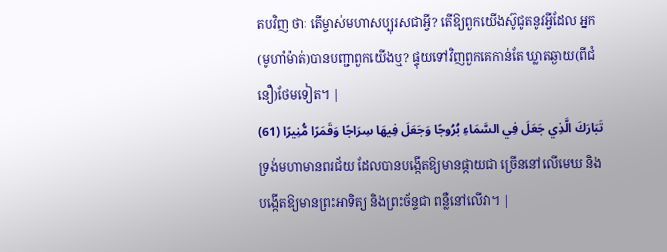តបវិញ ថាៈ តើម្ចាស់មហាសប្បុរសជាអ្វី? តើឱ្យពួកយើងស៊ូជូតនូវអ្វីដែល អ្នក(មូហាំម៉ាត់)បានបញ្ជាពួកយើងឬ? ផ្ទុយទៅវិញពួកគេកាន់តែ ឃ្លាតឆ្ងាយ(ពីជំនឿ)ថែមទៀត។ |
تَبَارَكَ الَّذِي جَعَلَ فِي السَّمَاءِ بُرُوجًا وَجَعَلَ فِيهَا سِرَاجًا وَقَمَرًا مُّنِيرًا (61) ទ្រង់មហាមានពរជ័យ ដែលបានបង្កើតឱ្យមានផ្កាយជា ច្រើននៅលើមេឃ និងបង្កើតឱ្យមានព្រះអាទិត្យ និងព្រះច័ន្ទជា ពន្លឺនៅលើវា។ |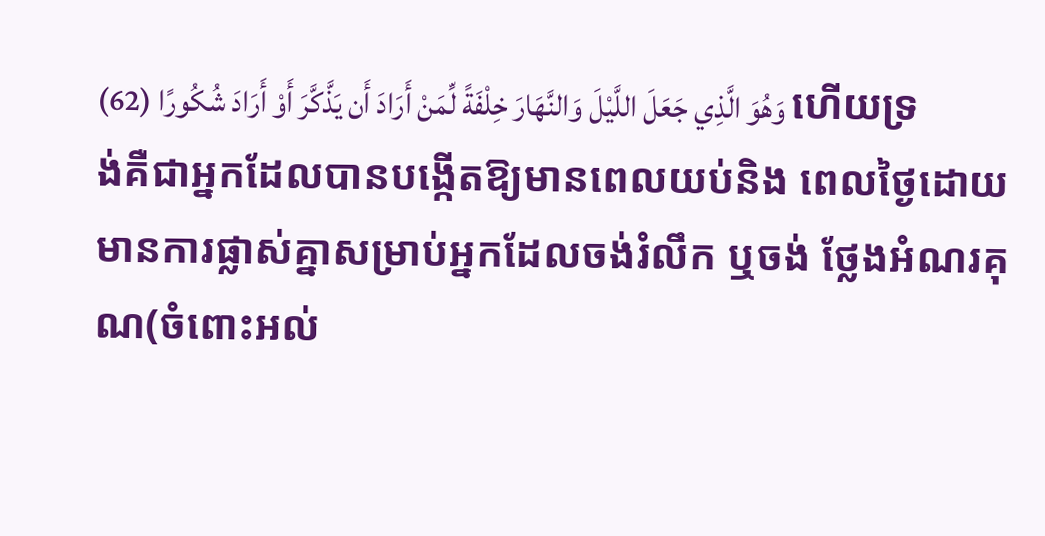وَهُوَ الَّذِي جَعَلَ اللَّيْلَ وَالنَّهَارَ خِلْفَةً لِّمَنْ أَرَادَ أَن يَذَّكَّرَ أَوْ أَرَادَ شُكُورًا (62) ហើយទ្រង់គឺជាអ្នកដែលបានបង្កើតឱ្យមានពេលយប់និង ពេលថ្ងៃដោយមានការផ្លាស់គ្នាសម្រាប់អ្នកដែលចង់រំលឹក ឬចង់ ថ្លែងអំណរគុណ(ចំពោះអល់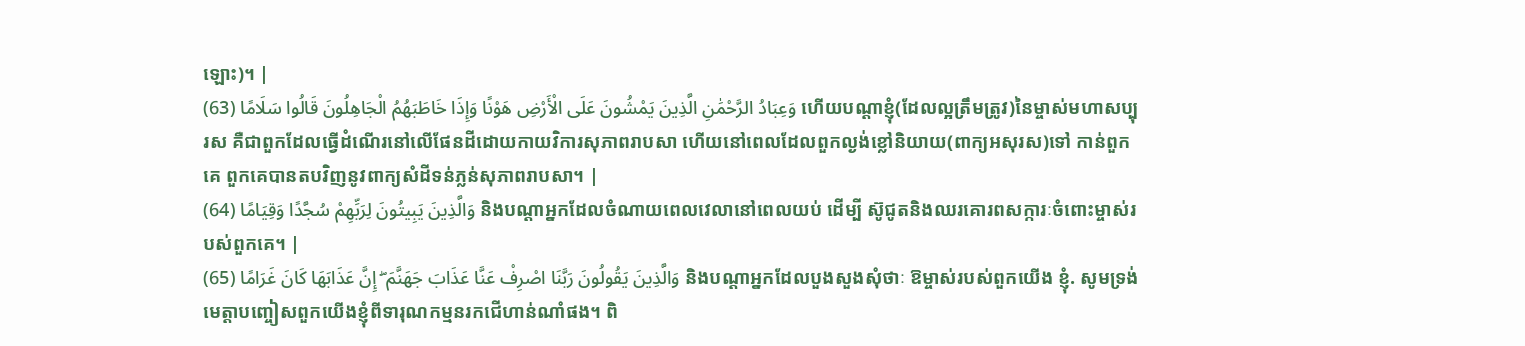ឡោះ)។ |
وَعِبَادُ الرَّحْمَٰنِ الَّذِينَ يَمْشُونَ عَلَى الْأَرْضِ هَوْنًا وَإِذَا خَاطَبَهُمُ الْجَاهِلُونَ قَالُوا سَلَامًا (63) ហើយបណ្ដាខ្ញុំ(ដែលល្អត្រឹមត្រូវ)នៃម្ចាស់មហាសប្បុរស គឺជាពួកដែលធ្វើដំណើរនៅលើផែនដីដោយកាយវិការសុភាពរាបសា ហើយនៅពេលដែលពួកល្ងង់ខ្លៅនិយាយ(ពាក្យអសុរស)ទៅ កាន់ពួកគេ ពួកគេបានតបវិញនូវពាក្យសំដីទន់ភ្លន់សុភាពរាបសា។ |
وَالَّذِينَ يَبِيتُونَ لِرَبِّهِمْ سُجَّدًا وَقِيَامًا (64) និងបណ្ដាអ្នកដែលចំណាយពេលវេលានៅពេលយប់ ដើម្បី ស៊ូជូតនិងឈរគោរពសក្ការៈចំពោះម្ចាស់របស់ពួកគេ។ |
وَالَّذِينَ يَقُولُونَ رَبَّنَا اصْرِفْ عَنَّا عَذَابَ جَهَنَّمَ ۖ إِنَّ عَذَابَهَا كَانَ غَرَامًا (65) និងបណ្ដាអ្នកដែលបួងសួងសុំថាៈ ឱម្ចាស់របស់ពួកយើង ខ្ញុំ. សូមទ្រង់មេត្ដាបញ្ចៀសពួកយើងខ្ញុំពីទារុណកម្មនរកជើហាន់ណាំផង។ ពិ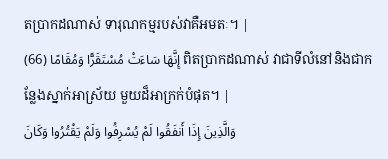តប្រាកដណាស់ ទារុណកម្មរបស់វាគឺអមតៈ។ |
إِنَّهَا سَاءَتْ مُسْتَقَرًّا وَمُقَامًا (66) ពិតប្រាកដណាស់ វាជាទីលំនៅនិងជាកន្លែងស្នាក់អាស្រ័យ មួយដ៏អាក្រក់បំផុត។ |
وَالَّذِينَ إِذَا أَنفَقُوا لَمْ يُسْرِفُوا وَلَمْ يَقْتُرُوا وَكَانَ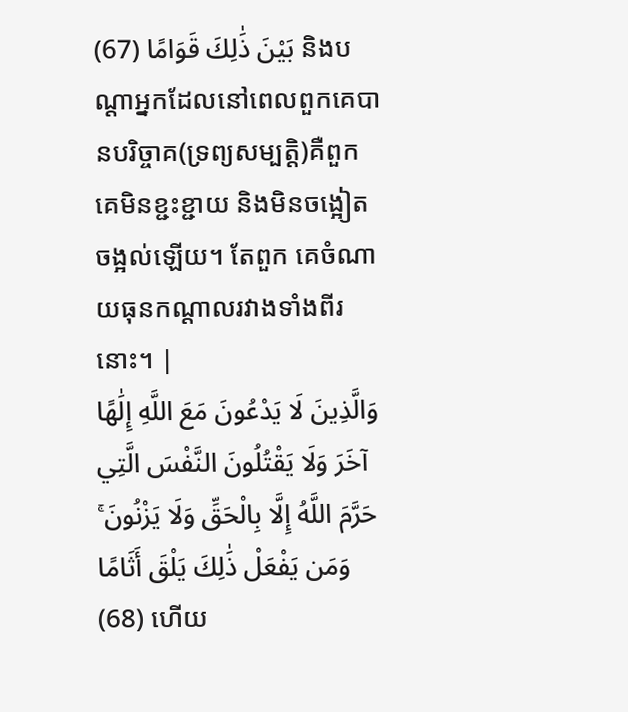بَيْنَ ذَٰلِكَ قَوَامًا (67) និងបណ្ដាអ្នកដែលនៅពេលពួកគេបានបរិច្ចាគ(ទ្រព្យសម្បត្ដិ)គឺពួកគេមិនខ្ជះខ្ជាយ និងមិនចង្អៀតចង្អល់ឡើយ។ តែពួក គេចំណាយធុនកណ្ដាលរវាងទាំងពីរនោះ។ |
وَالَّذِينَ لَا يَدْعُونَ مَعَ اللَّهِ إِلَٰهًا آخَرَ وَلَا يَقْتُلُونَ النَّفْسَ الَّتِي حَرَّمَ اللَّهُ إِلَّا بِالْحَقِّ وَلَا يَزْنُونَ ۚ وَمَن يَفْعَلْ ذَٰلِكَ يَلْقَ أَثَامًا (68) ហើយ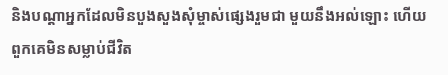និងបណ្ដាអ្នកដែលមិនបួងសួងសុំម្ចាស់ផេ្សងរួមជា មួយនឹងអល់ឡោះ ហើយពួកគេមិនសម្លាប់ជីវិត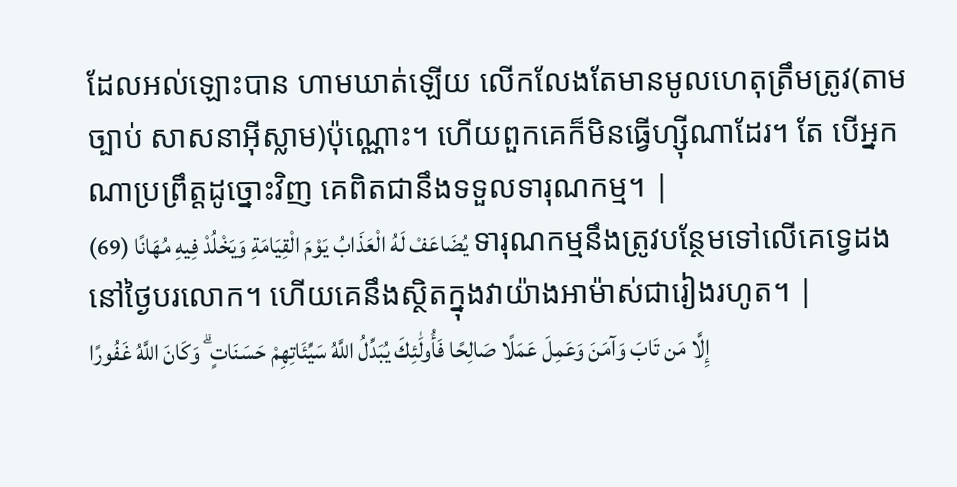ដែលអល់ឡោះបាន ហាមឃាត់ឡើយ លើកលែងតែមានមូលហេតុត្រឹមត្រូវ(តាមច្បាប់ សាសនាអ៊ីស្លាម)ប៉ុណ្ណោះ។ ហើយពួកគេក៏មិនធ្វើហ្ស៊ីណាដែរ។ តែ បើអ្នកណាប្រព្រឹត្ដដូច្នោះវិញ គេពិតជានឹងទទួលទារុណកម្ម។ |
يُضَاعَفْ لَهُ الْعَذَابُ يَوْمَ الْقِيَامَةِ وَيَخْلُدْ فِيهِ مُهَانًا (69) ទារុណកម្មនឹងត្រូវបន្ថែមទៅលើគេទេ្វដងនៅថ្ងៃបរលោក។ ហើយគេនឹងស្ថិតក្នុងវាយ៉ាងអាម៉ាស់ជារៀងរហូត។ |
إِلَّا مَن تَابَ وَآمَنَ وَعَمِلَ عَمَلًا صَالِحًا فَأُولَٰئِكَ يُبَدِّلُ اللَّهُ سَيِّئَاتِهِمْ حَسَنَاتٍ ۗ وَكَانَ اللَّهُ غَفُورًا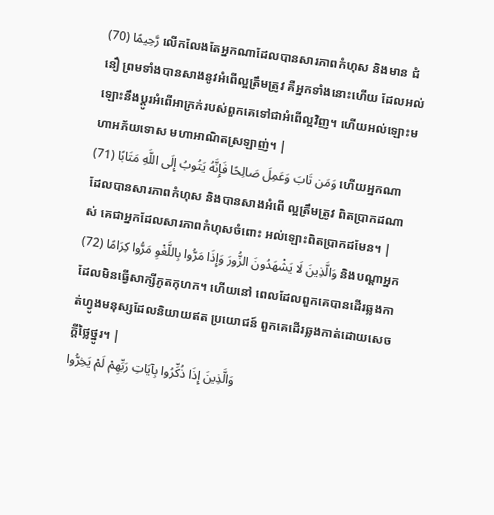رَّحِيمًا (70) លើកលែងតែអ្នកណាដែលបានសារភាពកំហុស និងមាន ជំនឿ ព្រមទាំងបានសាងនូវអំពើល្អត្រឹមត្រូវ គឺអ្នកទាំងនោះហើយ ដែលអល់ឡោះនឹងប្ដូរអំពើអាក្រក់របស់ពួកគេទៅជាអំពើល្អវិញ។ ហើយអល់ឡោះមហាអភ័យទោស មហាអាណិតស្រឡាញ់។ |
وَمَن تَابَ وَعَمِلَ صَالِحًا فَإِنَّهُ يَتُوبُ إِلَى اللَّهِ مَتَابًا (71) ហើយអ្នកណាដែលបានសារភាពកំហុស និងបានសាងអំពើ ល្អត្រឹមត្រូវ ពិតប្រាកដណាស់ គេជាអ្នកដែលសារភាពកំហុសចំពោះ អល់ឡោះពិតប្រាកដមែន។ |
وَالَّذِينَ لَا يَشْهَدُونَ الزُّورَ وَإِذَا مَرُّوا بِاللَّغْوِ مَرُّوا كِرَامًا (72) និងបណ្ដាអ្នកដែលមិនធ្វើសាក្សីភូតកុហក។ ហើយនៅ ពេលដែលពួកគេបានដើរឆ្លងកាត់ហ្វូងមនុស្សដែលនិយាយឥត ប្រយោជន៍ ពួកគេដើរឆ្លងកាត់ដោយសេចក្ដីថ្លៃថ្នូរ។ |
وَالَّذِينَ إِذَا ذُكِّرُوا بِآيَاتِ رَبِّهِمْ لَمْ يَخِرُّوا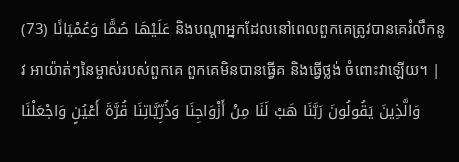عَلَيْهَا صُمًّا وَعُمْيَانًا (73) និងបណ្ដាអ្នកដែលនៅពេលពួកគេត្រូវបានគេរំលឹកនូវ អាយ៉ាត់ៗនៃម្ចាស់របស់ពួកគេ ពួកគេមិនបានធ្វើគ និងធ្វើថ្លង់ ចំពោះវាឡើយ។ |
وَالَّذِينَ يَقُولُونَ رَبَّنَا هَبْ لَنَا مِنْ أَزْوَاجِنَا وَذُرِّيَّاتِنَا قُرَّةَ أَعْيُنٍ وَاجْعَلْنَا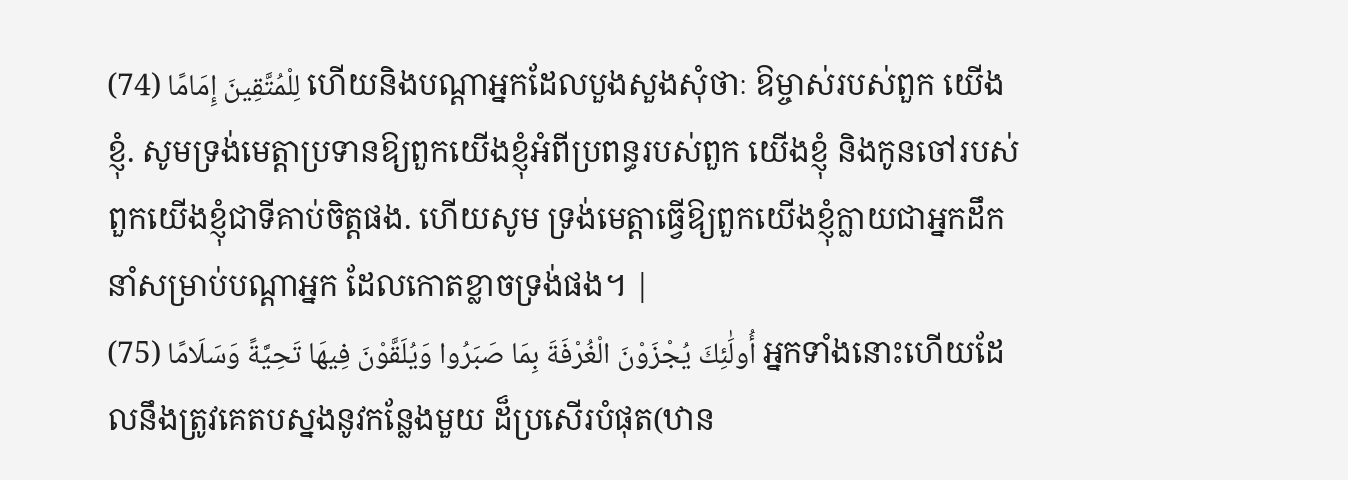لِلْمُتَّقِينَ إِمَامًا (74) ហើយនិងបណ្ដាអ្នកដែលបួងសួងសុំថាៈ ឱម្ចាស់របស់ពួក យើងខ្ញុំ. សូមទ្រង់មេត្ដាប្រទានឱ្យពួកយើងខ្ញុំអំពីប្រពន្ធរបស់ពួក យើងខ្ញុំ និងកូនចៅរបស់ពួកយើងខ្ញុំជាទីគាប់ចិត្ដផង. ហើយសូម ទ្រង់មេត្ដាធ្វើឱ្យពួកយើងខ្ញុំក្លាយជាអ្នកដឹកនាំសម្រាប់បណ្ដាអ្នក ដែលកោតខ្លាចទ្រង់ផង។ |
أُولَٰئِكَ يُجْزَوْنَ الْغُرْفَةَ بِمَا صَبَرُوا وَيُلَقَّوْنَ فِيهَا تَحِيَّةً وَسَلَامًا (75) អ្នកទាំងនោះហើយដែលនឹងត្រូវគេតបស្នងនូវកន្លែងមួយ ដ៏ប្រសើរបំផុត(ឋាន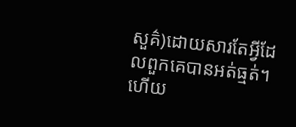សួគ៌)ដោយសារតែអ្វីដែលពួកគេបានអត់ធ្មត់។ ហើយ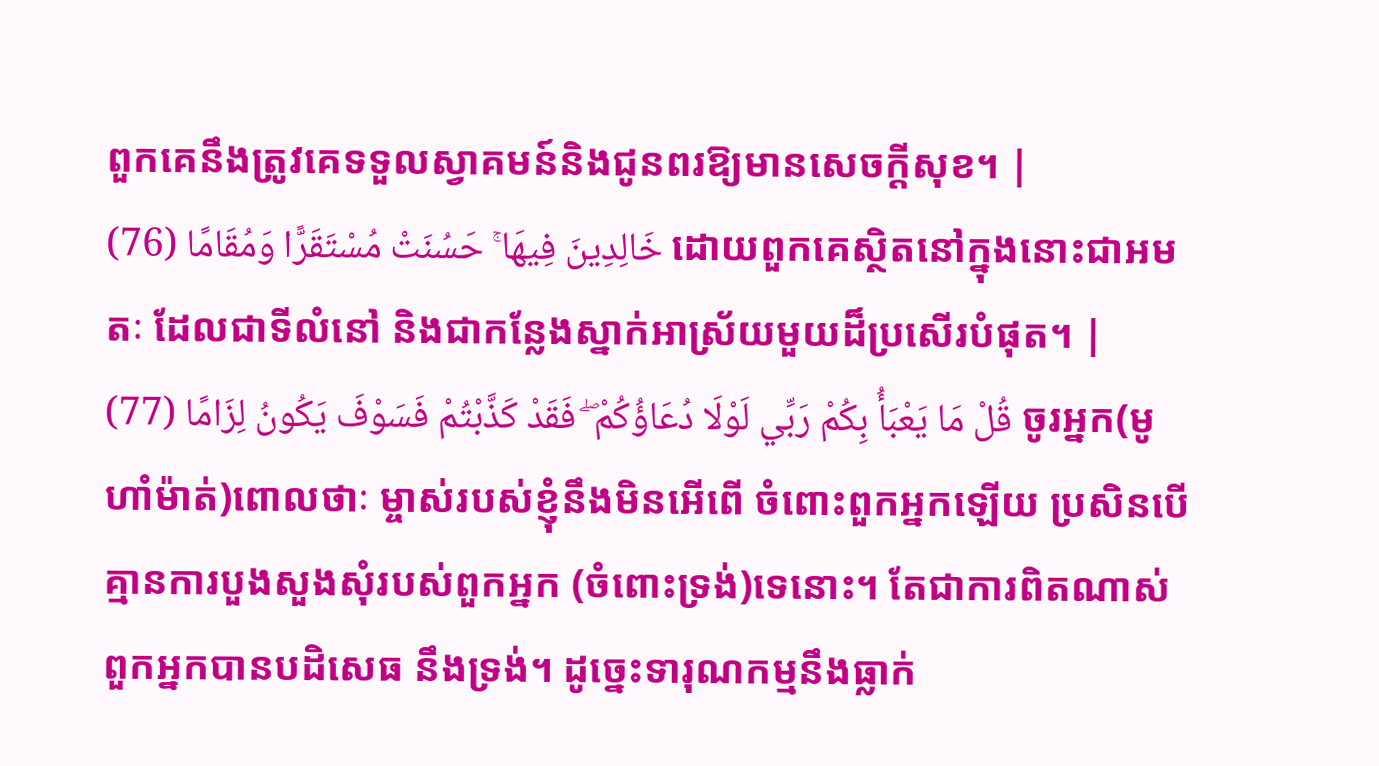ពួកគេនឹងត្រូវគេទទួលស្វាគមន៍និងជូនពរឱ្យមានសេចក្ដីសុខ។ |
خَالِدِينَ فِيهَا ۚ حَسُنَتْ مُسْتَقَرًّا وَمُقَامًا (76) ដោយពួកគេស្ថិតនៅក្នុងនោះជាអមតៈ ដែលជាទីលំនៅ និងជាកន្លែងស្នាក់អាស្រ័យមួយដ៏ប្រសើរបំផុត។ |
قُلْ مَا يَعْبَأُ بِكُمْ رَبِّي لَوْلَا دُعَاؤُكُمْ ۖ فَقَدْ كَذَّبْتُمْ فَسَوْفَ يَكُونُ لِزَامًا (77) ចូរអ្នក(មូហាំម៉ាត់)ពោលថាៈ ម្ចាស់របស់ខ្ញុំនឹងមិនអើពើ ចំពោះពួកអ្នកឡើយ ប្រសិនបើគ្មានការបួងសួងសុំរបស់ពួកអ្នក (ចំពោះទ្រង់)ទេនោះ។ តែជាការពិតណាស់ ពួកអ្នកបានបដិសេធ នឹងទ្រង់។ ដូចេ្នះទារុណកម្មនឹងធ្លាក់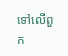ទៅលើពួក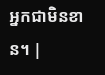អ្នកជាមិនខាន។ |